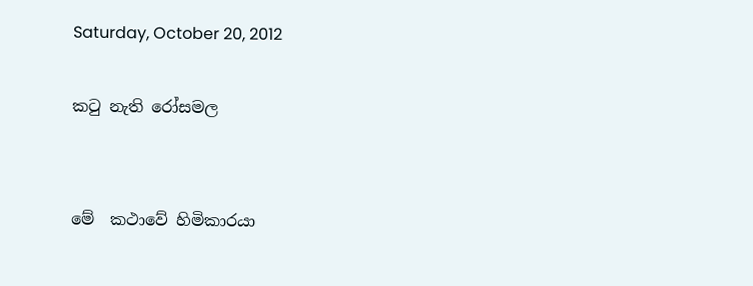Saturday, October 20, 2012

කටු නැති රෝසමල


මේ  කථාවේ හිමිකාරයා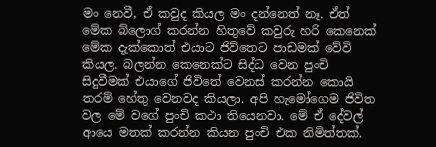මං නෙවී, ඒ කවුද කියල මං දන්නෙත් නෑ. ඒත් මේක බ්ලොග් කරන්න හිතුවේ කවුරු හරි කෙනෙක් මේක දැක්කොත් එයාට ජිව්තෙට පාඩමක් වේවි කියල. බලන්න කෙනෙක්ට සිද්ධ වෙන පුංචි සිදුවීමක් එයාගේ ජිවිතේ වෙනස් කරන්න කොයි තරම් හේතු වෙනවද කියලා. අපි හැමෝගෙම ජිවිත වල මේ වගේ පුංචි කථා තියෙනවා. මේ ඒ දේවල් ආයෙ මතක් කරන්න කියන පුංචි එක නිමිත්තක්.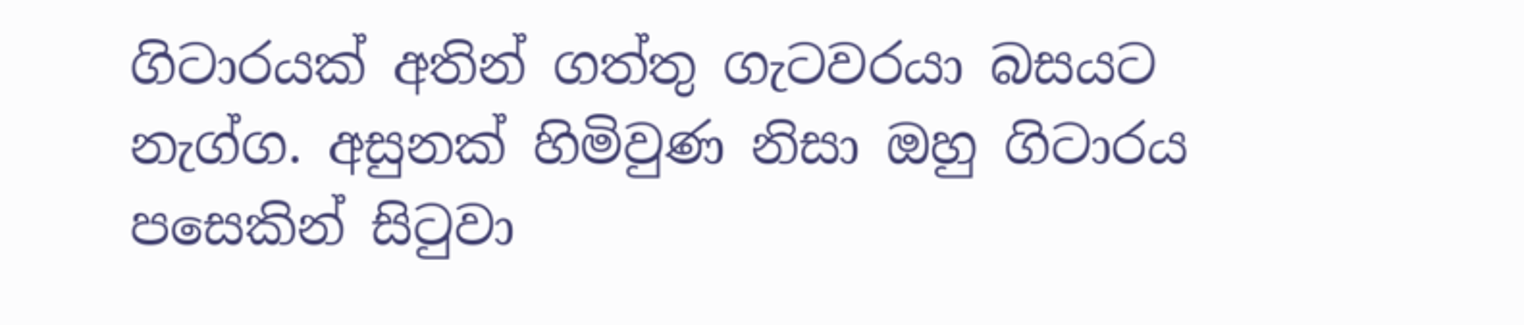ගිටාරයක් අතින් ගත්තු ගැටවරයා බසයට නැග්ග. අසුනක් හිමිවුණ නිසා ඔහු ගිටාරය පසෙකින් සිටුවා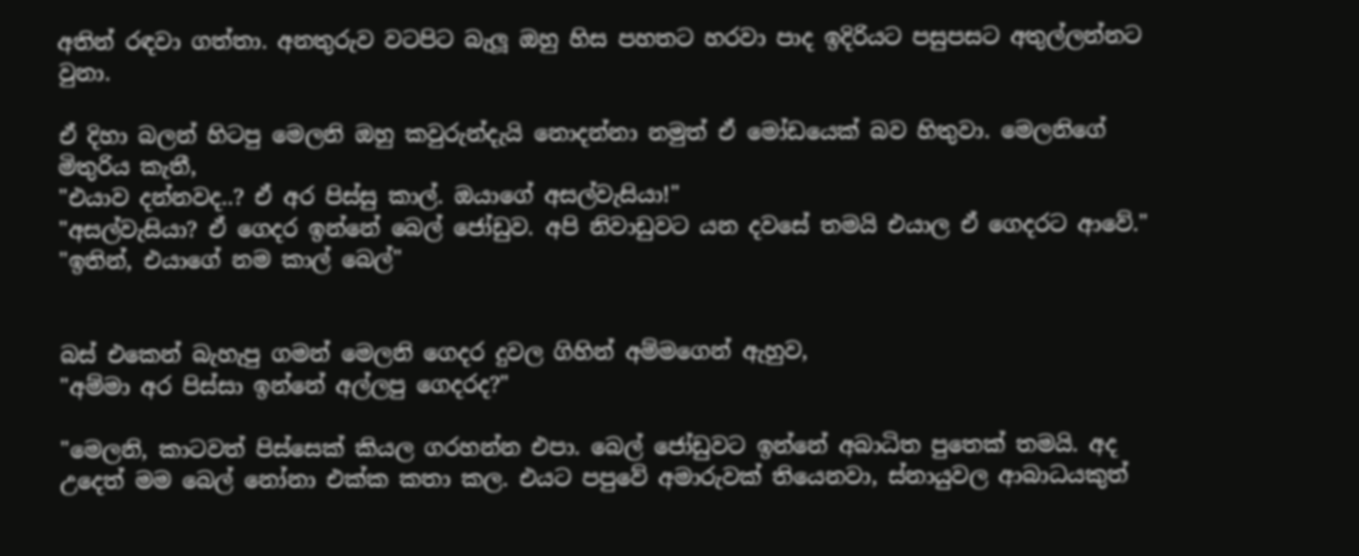අතින් රඳවා ගත්තා. අනතුරුව වටපිට බැලූ ඔහු හිස පහතට හරවා පාද ඉදිරියට පසුපසට අතුල්ලන්නට වුනා.

ඒ දිහා බලන් හිටපු මෙලනි ඔහු කවුරුන්දැයි නොදන්නා නමුත් ඒ මෝඩයෙක් බව හිතුවා. මෙලනිගේ මිතුරිය කැතී,
"එයාව දන්නවද..? ඒ අර පිස්සු කාල්. ඔයාගේ අසල්වැසියා!"
"අසල්වැසියා? ඒ ගෙදර ඉන්නේ බෙල් ජෝඩුව. අපි නිවාඩුවට යන දවසේ තමයි එයාල ඒ ගෙදරට ආවේ."
"ඉතින්, එයාගේ නම කාල් බෙල්"


බස් එකෙන් බැහැපු ගමන් මෙලනි ගෙදර දුවල ගිහින් අම්මගෙන් ඇහුව,
"අම්මා අර පිස්සා ඉන්නේ අල්ලපු ගෙදරද?"

"මෙලනි, කාටවත් පිස්සෙක් කියල ගරහන්න එපා. බෙල් ජෝඩුවට ඉන්නේ අබාධිත පුතෙක් තමයි. අද උදෙත් මම බෙල් නෝනා එක්ක කතා කල. එයට පපුවේ අමාරුවක් තියෙනවා, ස්නායුවල ආබාධයකුත්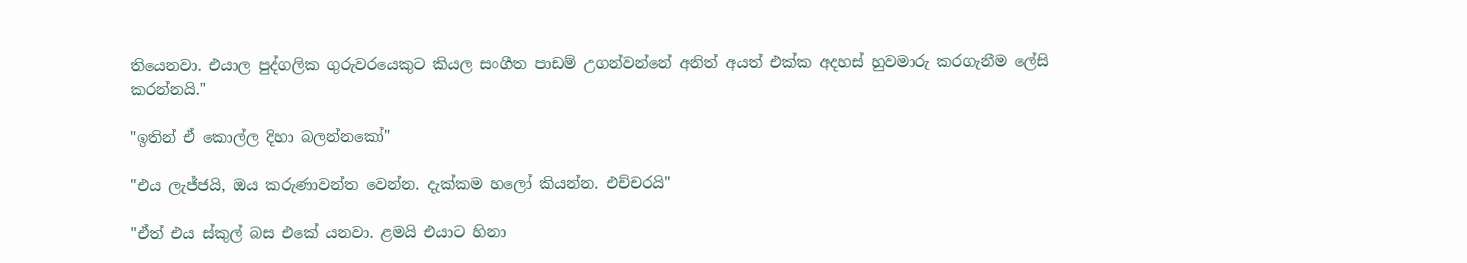තියෙනවා. එයාල පුද්ගලික ගුරුවරයෙකුට කියල සංගීත පාඩම් උගන්වන්නේ අනිත් අයත් එක්ක අදහස් හුවමාරු කරගැනීම ලේසි කරන්නයි."

"ඉතින් ඒ කොල්ල දිහා බලන්නකෝ"

"එය ලැජ්ජයි, ඔය කරුණාවන්ත වෙන්න. දැක්කම හලෝ කියන්න. එච්චරයි"

"ඒත් එය ස්කුල් බස එකේ යනවා. ළමයි එයාට හිනා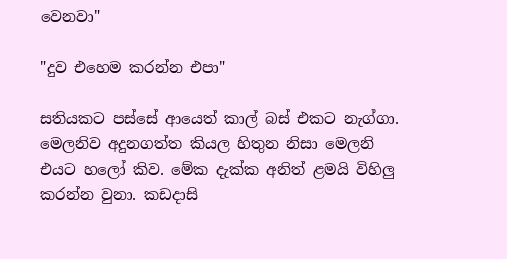වෙනවා"

"දුව එහෙම කරන්න එපා"

සතියකට පස්සේ ආයෙත් කාල් බස් එකට නැග්ගා. මෙලනිව අදුනගත්ත කියල හිතුන නිසා මෙලනි එයට හලෝ කිව. මේක දැක්ක අනිත් ළමයි විහිලු කරන්න වුනා. කඩදාසි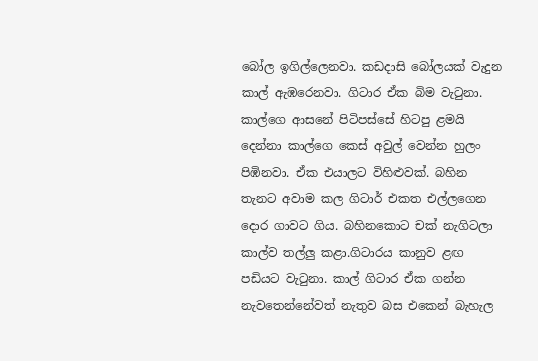බෝල ඉගිල්ලෙනවා. කඩදාසි බෝලයක් වැදුන කාල් ඇඹරෙනවා. ගිටාර ඒක බිම වැටුනා. කාල්ගෙ ආසනේ පිටිපස්සේ හිටපු ළමයි දෙන්නා කාල්ගෙ කෙස් අවුල් වෙන්න හුලං පිඹිනවා. ඒක එයාලට විහිළුවක්. බහින තැනට අවාම කල ගිටාර් එකත එල්ලගෙන දොර ගාවට ගිය. බහිනකොට චක්‍ නැගිටලා කාල්ව තල්ලු කළා.ගිටාරය කානුව ළඟ පඩියට වැටුනා. කාල් ගිටාර ඒක ගන්න නැවතෙන්නේවත් නැතුව බස එකෙන් බැහැල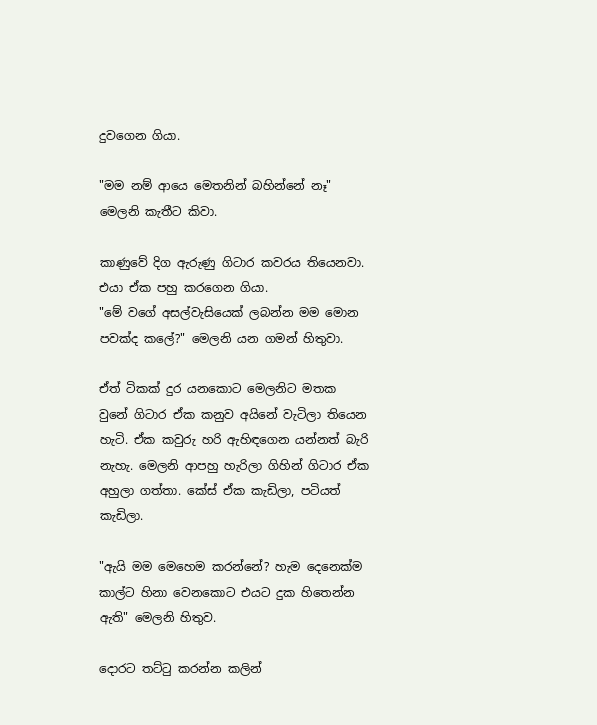දුවගෙන ගියා.

"මම නම් ආයෙ මෙතනින් බහින්නේ නෑ" මෙලනි කැතීට කිවා.

කාණුවේ දිග ඇරුණු ගිටාර කවරය තියෙනවා. එයා ඒක පහු කරගෙන ගියා.
"මේ වගේ අසල්වැසියෙක් ලබන්න මම මොන පවක්ද කලේ?" මෙලනි යන ගමන් හිතුවා.

ඒත් ටිකක් දුර යනකොට මෙලනිට මතක වුනේ ගිටාර ඒක කනුව අයිනේ වැටිලා තියෙන හැටි. ඒක කවුරු හරි ඇහිඳගෙන යන්නත් බැරි නැහැ. මෙලනි ආපහු හැරිලා ගිහින් ගිටාර ඒක අහුලා ගත්තා. කේස් ඒක කැඩිලා, පටියත් කැඩිලා.

"ඇයි මම මෙහෙම කරන්නේ? හැම දෙනෙක්ම කාල්ට හිනා වෙනකොට එයට දුක හිතෙන්න ඇති" මෙලනි හිතුව.

දොරට තට්ටු කරන්න කලින්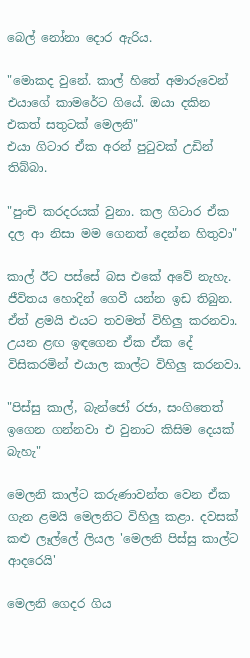බෙල් නෝනා දොර ඇරිය.

"මොකද වුනේ. කාල් හිතේ අමාරුවෙන් එයාගේ කාමරේට ගියේ. ඔයා දකින එකත් සතුටක් මෙලනි"
එයා ගිටාර ඒක අරන් පුටුවක් උඩින් තිබ්බා.

"පුංචි කරදරයක් වුනා. කල ගිටාර ඒක දල ආ නිසා මම ගෙනත් දෙන්න හිතුවා"

කාල් ඊට පස්සේ බස එකේ අවේ නැහැ. ජීවිතය හොදින් ගෙවී යන්න ඉඩ තිබුන. ඒත් ළමයි එයට තවමත් විහිලු කරනවා. උයන ළඟ ඉඳගෙන ඒක ඒක දේ විසිකරමින් එයාල කාල්ට විහිලු කරනවා.

"පිස්සු කාල්, බැන්ජෝ රජා, සංගිතෙත් ඉගෙන ගන්නවා එ වුනාට කිසිම දෙයක් බැහැ"

මෙලනි කාල්ට කරුණාවන්ත වෙන ඒක ගැන ළමයි මෙලනිට විහිලු කළා. දවසක් කළු ලෑල්ලේ ලියල 'මෙලනි පිස්සු කාල්ට ආදරෙයි'

මෙලනි ගෙදර ගිය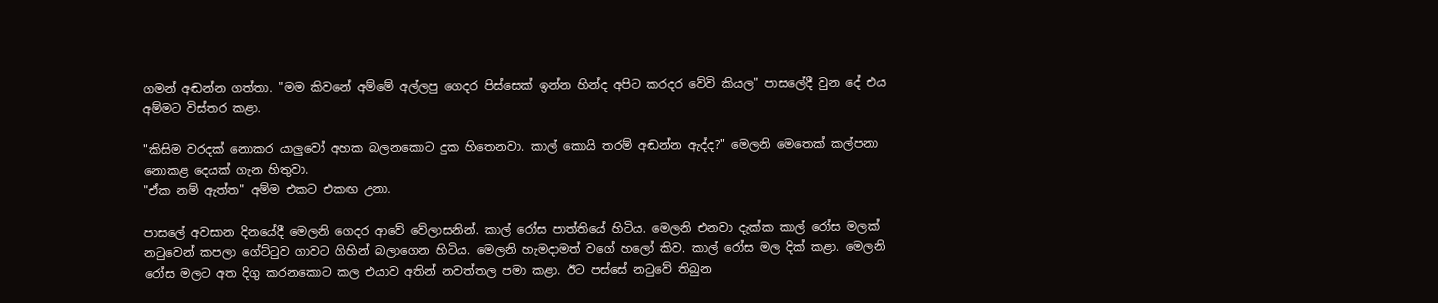ගමන් අඬන්න ගත්තා. "මම කිවනේ අම්මේ අල්ලපු ගෙදර පිස්සෙක් ඉන්න හින්ද අපිට කරදර වේවි කියල" පාසලේදී වුන දේ එය අම්මට විස්තර කළා.

"කිසිම වරදක් නොකර යාලුවෝ අහක බලනකොට දුක හිතෙනවා. කාල් කොයි තරම් අඬන්න ඇද්ද?" මෙලනි මෙතෙක් කල්පනා නොකළ දෙයක් ගැන හිතුවා.
"ඒක නම් ඇත්ත" අම්ම එකට එකඟ උනා.

පාසලේ අවසාන දිනයේදී මෙලනි ගෙදර ආවේ වේලාසනින්. කාල් රෝස පාත්තියේ හිටිය. මෙලනි එනවා දැක්ක කාල් රෝස මලක් නටුවෙන් කපලා ගේට්ටුව ගාවට ගිහින් බලාගෙන හිටිය. මෙලනි හැමදාමත් වගේ හලෝ කිව. කාල් රෝස මල දික් කළා. මෙලනි රෝස මලට අත දිගු කරනකොට කල එයාව අතින් නවත්තල පමා කළා. ඊට පස්සේ නටුවේ තිබුන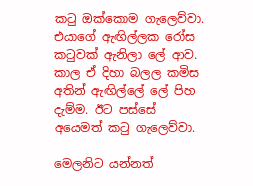කටු ඔක්කොම ගැලෙව්වා. එයාගේ ඇඟිල්ලක රෝස කටුවක් ඇනිලා ලේ ආව. කාල ඒ දිහා බලල කමිස අතින් ඇඟිල්ලේ ලේ පිහ දැම්ම. ඊට පස්සේ අයෙමත් කටු ගැලෙව්වා.

මෙලනිට යන්නත්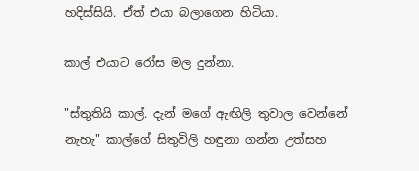හදිස්සියි. ඒත් එයා බලාගෙන හිටියා.

කාල් එයාට රෝස මල දුන්නා.

"ස්තුතියි කාල්. දැන් මගේ ඇඟිලි තුවාල වෙන්නේ නැහැ" කාල්ගේ සිතුවිලි හඳුනා ගන්න උත්සහ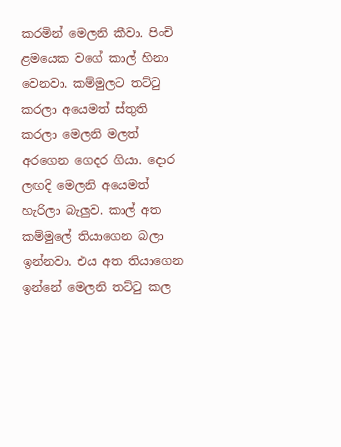කරමින් මෙලනි කීවා. පිංචි ළමයෙක වගේ කාල් හිනා වෙනවා. කම්මුලට තට්ටු කරලා අයෙමත් ස්තුති කරලා මෙලනි මලත් අරගෙන ගෙදර ගියා. දොර ලඟදි මෙලනි අයෙමත් හැරිලා බැලුව. කාල් අත කම්මුලේ තියාගෙන බලා ඉන්නවා. එය අත තියාගෙන ඉන්නේ මෙලනි තට්ටු කල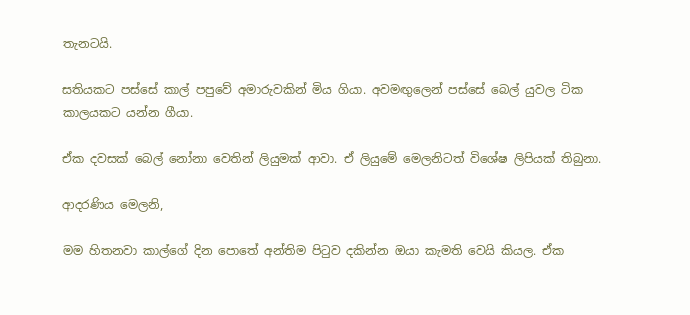තැනටයි.

සතියකට පස්සේ කාල් පපුවේ අමාරුවකින් මිය ගියා. අවමඟුලෙන් පස්සේ බෙල් යුවල ටික කාලයකට යන්න ගීයා.

ඒක දවසක් බෙල් නෝනා වෙතින් ලියුමක් ආවා. ඒ ලියුමේ මෙලනිටත් විශේෂ ලිපියක් තිබුනා.

ආදරණිය මෙලනි,

මම හිතනවා කාල්ගේ දින පොතේ අන්තිම පිටුව දකින්න ඔයා කැමති වෙයි කියල. ඒක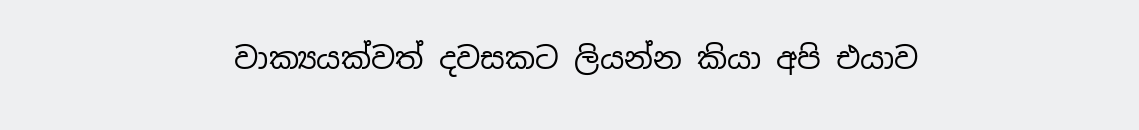වාක්‍යයක්වත් දවසකට ලියන්න කියා අපි එයාව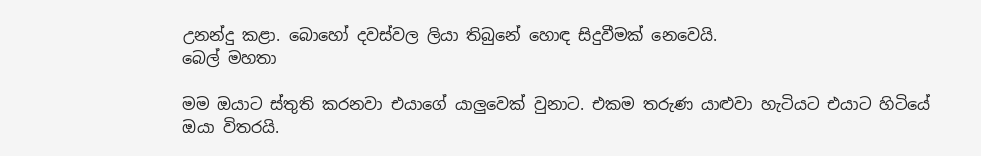උනන්දු කළා. බොහෝ දවස්වල ලියා තිබුනේ හොඳ සිදුවීමක් නෙවෙයි.
බෙල් මහතා

මම ඔයාට ස්තුති කරනවා එයාගේ යාලුවෙක් වුනාට. එකම තරුණ යාළුවා හැටියට එයාට හිටියේ ඔයා විතරයි.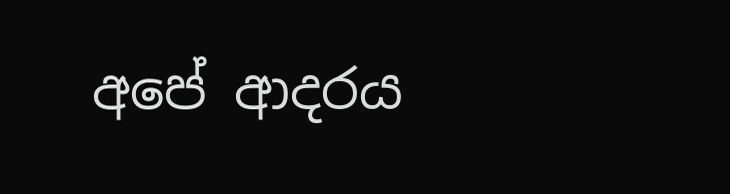අපේ ආදරය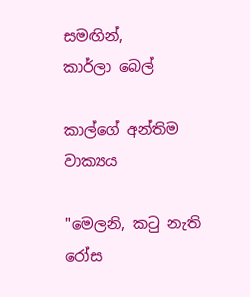සමඟින්,
කාර්ලා බෙල්

කාල්ගේ අන්තිම වාක්‍යය

"මෙලනි, කටු නැති රෝස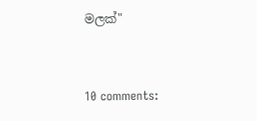මලක්"



10 comments: